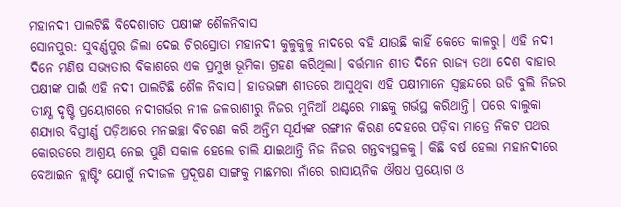ମହାନଦୀ ପାଲଟିଛି ବିଦେଶାଗତ ପକ୍ଷୀଙ୍କ ଶୈଳନିବାସ
ସୋନପୁର: ସୁବର୍ଣ୍ଣପୁର ଜିଲା ଦେଇ ଚିରସ୍ରୋତା ମହାନଦୀ କୁଳୁକୁଳୁ ନାଦରେ ବହି ଯାଉଛି କାହିଁ କେତେ କାଳରୁ। ଏହି ନଦୀ ଦିନେ ମଣିଷ ସଭ୍ୟତାର ବିକାଶରେ ଏକ ପ୍ରମୁଖ ଭୂମିକା ଗ୍ରହଣ କରିଥିଲା। ବର୍ତ୍ତମାନ ଶୀତ ଦିନେ ରାଜ୍ୟ ତଥା ଦେଶ ବାହାର ପକ୍ଷୀଙ୍କ ପାଇଁ ଏହି ନଦୀ ପାଲଟିଛି ଶୈଳ ନିବାସ। ହାଡଭଙ୍ଗା ଶୀତରେ ଆସୁଥିବା ଏହି ପକ୍ଷୀମାନେ ସ୍ୱଚ୍ଛନ୍ଦରେ ଉଡି ବୁଲି ନିଜର ତୀକ୍ଷ୍ଣ ଦୃଷ୍ଟି ପ୍ରୟୋଗରେ ନଦୀଗର୍ଭର ନୀଳ ଜଳରାଶୀରୁ ନିଜର ମୁନିଆଁ ଥଣ୍ଟରେ ମାଛକୁ ଗର୍ଭସ୍ଥ କରିଥାନ୍ତି। ପରେ ବାଲୁକା ଶଯ୍ୟାର ବିସ୍ତୀର୍ଣ୍ଣ ପଡ଼ିଆରେ ମନଇଚ୍ଛା ବିଚରଣ କରି ଅନ୍ତିମ ସୂର୍ଯ୍ୟଙ୍କ ରଙ୍ଗୀନ କିରଣ ଦେହରେ ପଡ଼ିବା ମାତ୍ରେ ନିକଟ ପଥର କୋରଡରେ ଆଶ୍ରୟ ନେଇ ପୁଣି ସକାଳ ହେଲେ ଚାଲି ଯାଇଥାନ୍ତି ନିଜ ନିଜର ଗନ୍ତବ୍ୟସ୍ଥଳକୁ। କିଛି ବର୍ଷ ହେଲା ମହାନଦୀରେ ବେଆଇନ ବ୍ଲାଷ୍ଟିଂ ଯୋଗୁଁ ନଦୀଜଳ ପ୍ରଦୂଷଣ ସାଙ୍ଗକୁ ମାଛମରା ନାଁରେ ରାସାୟନିକ ଔଷଧ ପ୍ରୟୋଗ ଓ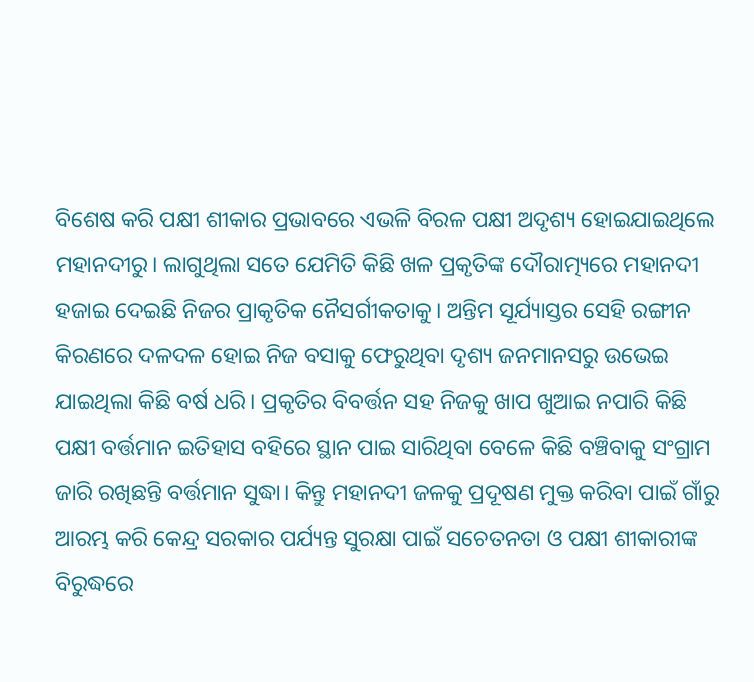ବିଶେଷ କରି ପକ୍ଷୀ ଶୀକାର ପ୍ରଭାବରେ ଏଭଳି ବିରଳ ପକ୍ଷୀ ଅଦୃଶ୍ୟ ହୋଇଯାଇଥିଲେ ମହାନଦୀରୁ। ଲାଗୁଥିଲା ସତେ ଯେମିତି କିଛି ଖଳ ପ୍ରକୃତିଙ୍କ ଦୌରାତ୍ମ୍ୟରେ ମହାନଦୀ ହଜାଇ ଦେଇଛି ନିଜର ପ୍ରାକୃତିକ ନୈସର୍ଗୀକତାକୁ। ଅନ୍ତିମ ସୂର୍ଯ୍ୟାସ୍ତର ସେହି ରଙ୍ଗୀନ କିରଣରେ ଦଳଦଳ ହୋଇ ନିଜ ବସାକୁ ଫେରୁଥିବା ଦୃଶ୍ୟ ଜନମାନସରୁ ଉଭେଇ ଯାଇଥିଲା କିଛି ବର୍ଷ ଧରି। ପ୍ରକୃତିର ବିବର୍ତ୍ତନ ସହ ନିଜକୁ ଖାପ ଖୁଆଇ ନପାରି କିଛି ପକ୍ଷୀ ବର୍ତ୍ତମାନ ଇତିହାସ ବହିରେ ସ୍ଥାନ ପାଇ ସାରିଥିବା ବେଳେ କିଛି ବଞ୍ଚିବାକୁ ସଂଗ୍ରାମ ଜାରି ରଖିଛନ୍ତି ବର୍ତ୍ତମାନ ସୁଦ୍ଧା। କିନ୍ତୁ ମହାନଦୀ ଜଳକୁ ପ୍ରଦୂଷଣ ମୁକ୍ତ କରିବା ପାଇଁ ଗାଁରୁ ଆରମ୍ଭ କରି କେନ୍ଦ୍ର ସରକାର ପର୍ଯ୍ୟନ୍ତ ସୁରକ୍ଷା ପାଇଁ ସଚେତନତା ଓ ପକ୍ଷୀ ଶୀକାରୀଙ୍କ ବିରୁଦ୍ଧରେ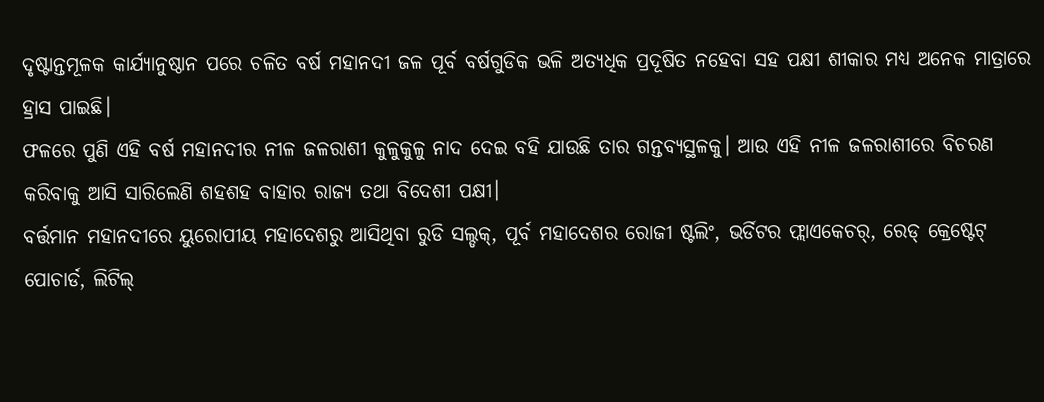ଦୃଷ୍ଟାନ୍ତମୂଳକ କାର୍ଯ୍ୟାନୁଷ୍ଠାନ ପରେ ଚଳିତ ବର୍ଷ ମହାନଦୀ ଜଳ ପୂର୍ବ ବର୍ଷଗୁଡିକ ଭଳି ଅତ୍ୟଧିକ ପ୍ରଦୂଷିତ ନହେବା ସହ ପକ୍ଷୀ ଶୀକାର ମଧ୍ୟ ଅନେକ ମାତ୍ରାରେ ହ୍ରାସ ପାଇଛି।
ଫଳରେ ପୁଣି ଏହି ବର୍ଷ ମହାନଦୀର ନୀଳ ଜଳରାଶୀ କୁଳୁକୁଳୁ ନାଦ ଦେଇ ବହି ଯାଉଛି ତାର ଗନ୍ତବ୍ୟସ୍ଥଳକୁ। ଆଉ ଏହି ନୀଳ ଜଳରାଶୀରେ ବିଚରଣ କରିବାକୁ ଆସି ସାରିଲେଣି ଶହଶହ ବାହାର ରାଜ୍ୟ ତଥା ବିଦେଶୀ ପକ୍ଷୀ।
ବର୍ତ୍ତମାନ ମହାନଦୀରେ ୟୁରୋପୀୟ ମହାଦେଶରୁ ଆସିଥିବା ରୁଡି ସଲ୍ଡକ୍, ପୂର୍ବ ମହାଦେଶର ରୋଜୀ ଷ୍ଟଲିଂ, ଭର୍ଡିଟର ଫ୍ଲାଏକେଚର୍, ରେଡ୍ କ୍ରେଷ୍ଟେଟ୍ ପୋଚାର୍ଡ, ଲିଟିଲ୍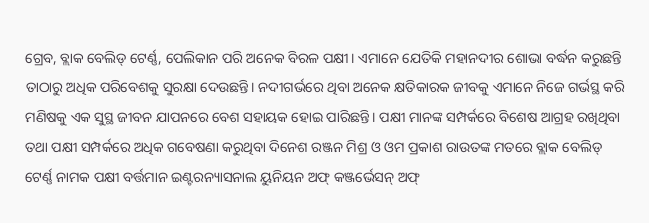ଗ୍ରେବ, ବ୍ଲାକ ବେଲିଡ୍ ଟେର୍ଣ୍ଣ, ପେଲିକାନ ପରି ଅନେକ ବିରଳ ପକ୍ଷୀ। ଏମାନେ ଯେତିକି ମହାନଦୀର ଶୋଭା ବର୍ଦ୍ଧନ କରୁଛନ୍ତି ତାଠାରୁ ଅଧିକ ପରିବେଶକୁ ସୁରକ୍ଷା ଦେଉଛନ୍ତି। ନଦୀଗର୍ଭରେ ଥିବା ଅନେକ କ୍ଷତିକାରକ ଜୀବକୁ ଏମାନେ ନିଜେ ଗର୍ଭସ୍ଥ କରି ମଣିଷକୁ ଏକ ସୁସ୍ଥ ଜୀବନ ଯାପନରେ ବେଶ ସହାୟକ ହୋଇ ପାରିଛନ୍ତି। ପକ୍ଷୀ ମାନଙ୍କ ସମ୍ପର୍କରେ ବିଶେଷ ଆଗ୍ରହ ରଖିଥିବା ତଥା ପକ୍ଷୀ ସମ୍ପର୍କରେ ଅଧିକ ଗବେଷଣା କରୁଥିବା ଦିନେଶ ରଞ୍ଜନ ମିଶ୍ର ଓ ଓମ ପ୍ରକାଶ ରାଉତଙ୍କ ମତରେ ବ୍ଲାକ ବେଲିଡ୍ ଟେର୍ଣ୍ଣ ନାମକ ପକ୍ଷୀ ବର୍ତ୍ତମାନ ଇଣ୍ଟରନ୍ୟାସନାଲ ୟୁନିୟନ ଅଫ୍ କଞ୍ଜର୍ଭେସନ୍ ଅଫ୍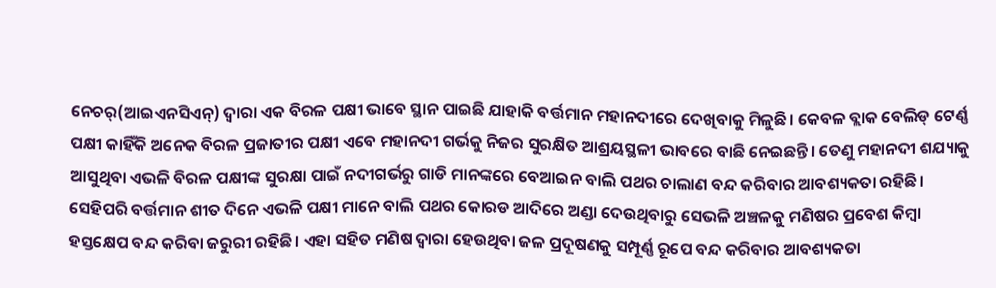ନେଚର୍(ଆଇଏନସିଏନ୍) ଦ୍ୱାରା ଏକ ବିରଳ ପକ୍ଷୀ ଭାବେ ସ୍ଥାନ ପାଇଛି ଯାହାକି ବର୍ତ୍ତମାନ ମହାନଦୀରେ ଦେଖିବାକୁ ମିଳୁଛି। କେବଳ ବ୍ଲାକ ବେଲିଡ୍ ଟେର୍ଣ୍ଣ ପକ୍ଷୀ କାହିଁକି ଅନେକ ବିରଳ ପ୍ରଜାତୀର ପକ୍ଷୀ ଏବେ ମହାନଦୀ ଗର୍ଭକୁ ନିଜର ସୁରକ୍ଷିତ ଆଶ୍ରୟସ୍ଥଳୀ ଭାବରେ ବାଛି ନେଇଛନ୍ତି। ତେଣୁ ମହାନଦୀ ଶଯ୍ୟାକୁ ଆସୁଥିବା ଏଭଳି ବିରଳ ପକ୍ଷୀଙ୍କ ସୁରକ୍ଷା ପାଇଁ ନଦୀଗର୍ଭରୁ ଗାଡି ମାନଙ୍କରେ ବେଆଇନ ବାଲି ପଥର ଚାଲାଣ ବନ୍ଦ କରିବାର ଆବଶ୍ୟକତା ରହିଛି। ସେହିପରି ବର୍ତ୍ତମାନ ଶୀତ ଦିନେ ଏଭଳି ପକ୍ଷୀ ମାନେ ବାଲି ପଥର କୋରଡ ଆଦିରେ ଅଣ୍ଡା ଦେଉଥିବାରୁ ସେଭଳି ଅଞ୍ଚଳକୁ ମଣିଷର ପ୍ରବେଶ କିମ୍ବା ହସ୍ତକ୍ଷେପ ବନ୍ଦ କରିବା ଜରୁରୀ ରହିଛି। ଏହା ସହିତ ମଣିଷ ଦ୍ୱାରା ହେଉଥିବା ଜଳ ପ୍ରଦୂଷଣକୁ ସମ୍ପୂର୍ଣ୍ଣ ରୂପେ ବନ୍ଦ କରିବାର ଆବଶ୍ୟକତା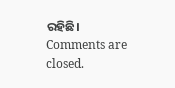ରହିଛି।
Comments are closed.